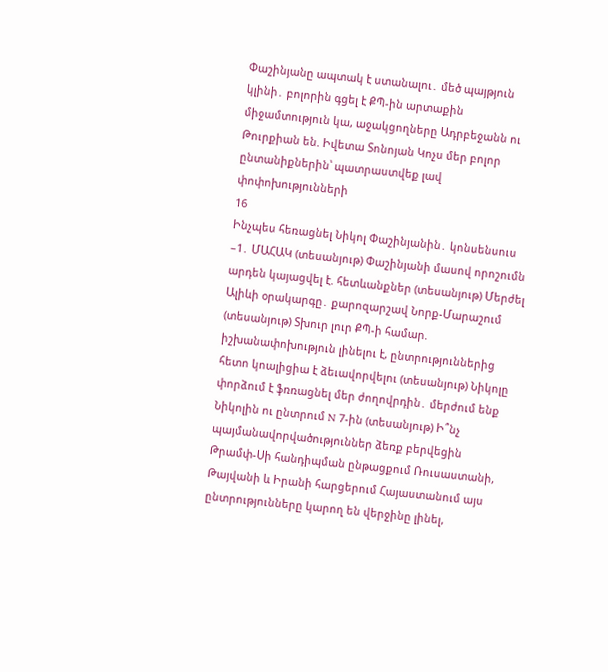Փաշինյանը ապտակ է ստանալու․ մեծ պայթյուն կլինի․ բոլորին գցել է ՔՊ-ին արտաքին միջամտություն կա, աջակցողները Ադրբեջանն ու Թուրքիան են. Իվետա Տոնոյան Կոչս մեր բոլոր ընտանիքներին՝ պատրաստվեք լավ փոփոխությունների
16
Ինչպես հեռացնել Նիկոլ Փաշինյանին․ կոնսենսուս –1․ ՄԱՀԱԿ (տեսանյութ) Փաշինյանի մասով որոշումն արդեն կայացվել է. հետևանքներ (տեսանյութ) Մերժել Ալիևի օրակարգը․ քարոզարշավ Նորք-Մարաշում (տեսանյութ) Տխուր լուր ՔՊ-ի համար. իշխանափոխություն լինելու է, ընտրություններից հետո կոալիցիա է ձեւավորվելու (տեսանյութ) Նիկոլը փորձում է ֆռռացնել մեր ժողովրդին․ մերժում ենք Նիկոլին ու ընտրում N 7-ին (տեսանյութ) Ի՞նչ պայմանավորվածություններ ձեռք բերվեցին Թրամփ-Սի հանդիպման ընթացքում Ռուսաստանի, Թայվանի և Իրանի հարցերում Հայաստանում այս ընտրությունները կարող են վերջինը լինել,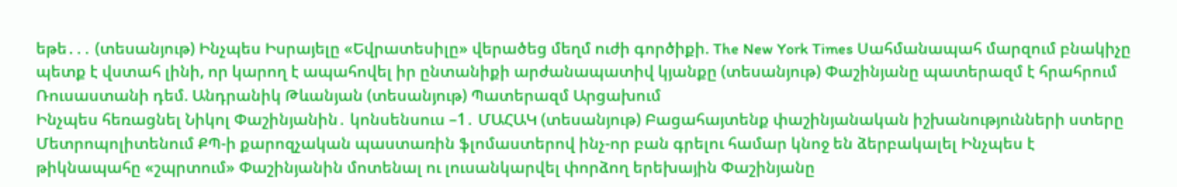եթե․․․ (տեսանյութ) Ինչպես Իսրայելը «Եվրատեսիլը» վերածեց մեղմ ուժի գործիքի. The New York Times Սահմանապահ մարզում բնակիչը պետք է վստահ լինի, որ կարող է ապահովել իր ընտանիքի արժանապատիվ կյանքը (տեսանյութ) Փաշինյանը պատերազմ է հրահրում Ռուսաստանի դեմ. Անդրանիկ Թևանյան (տեսանյութ) Պատերազմ Արցախում
Ինչպես հեռացնել Նիկոլ Փաշինյանին․ կոնսենսուս –1․ ՄԱՀԱԿ (տեսանյութ) Բացահայտենք փաշինյանական իշխանությունների ստերը Մետրոպոլիտենում ՔՊ-ի քարոզչական պաստառին ֆլոմաստերով ինչ-որ բան գրելու համար կնոջ են ձերբակալել Ինչպես է թիկնապահը «շպրտում» Փաշինյանին մոտենալ ու լուսանկարվել փորձող երեխային Փաշինյանը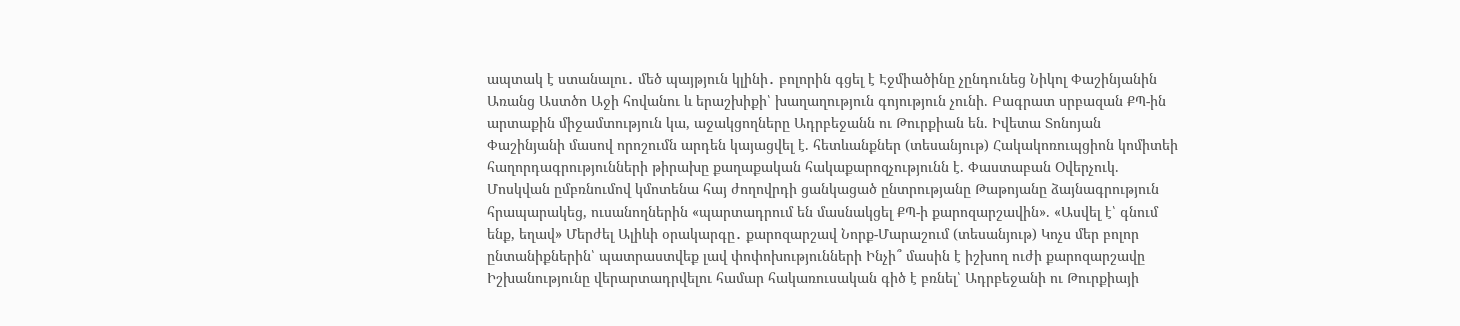ապտակ է ստանալու․ մեծ պայթյուն կլինի․ բոլորին գցել է Էջմիածինը չընդունեց Նիկոլ Փաշինյանին Առանց Աստծո Աջի հովանու և երաշխիքի՝ խաղաղություն գոյություն չունի. Բագրատ սրբազան ՔՊ-ին արտաքին միջամտություն կա, աջակցողները Ադրբեջանն ու Թուրքիան են. Իվետա Տոնոյան Փաշինյանի մասով որոշումն արդեն կայացվել է. հետևանքներ (տեսանյութ) Հակակոռուպցիոն կոմիտեի հաղորդագրությունների թիրախը քաղաքական հակաքարոզչությունն է. Փաստաբան Օվերչուկ. Մոսկվան ըմբռնումով կմոտենա հայ ժողովրդի ցանկացած ընտրությանը Թաթոյանը ձայնագրություն հրապարակեց, ուսանողներին «պարտադրում են մասնակցել ՔՊ-ի քարոզարշավին». «Ասվել է՝ գնում ենք, եղավ» Մերժել Ալիևի օրակարգը․ քարոզարշավ Նորք-Մարաշում (տեսանյութ) Կոչս մեր բոլոր ընտանիքներին՝ պատրաստվեք լավ փոփոխությունների Ինչի՞ մասին է իշխող ուժի քարոզարշավը Իշխանությունը վերարտադրվելու համար հակառուսական գիծ է բռնել՝ Ադրբեջանի ու Թուրքիայի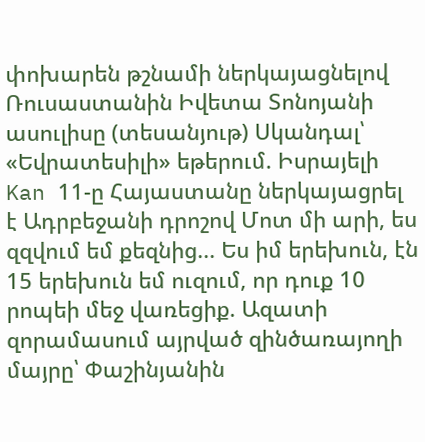փոխարեն թշնամի ներկայացնելով Ռուսաստանին Իվետա Տոնոյանի ասուլիսը (տեսանյութ) Սկանդալ՝ «Եվրատեսիլի» եթերում. Իսրայելի Kan 11-ը Հայաստանը ներկայացրել է Ադրբեջանի դրոշով Մոտ մի արի, ես զզվում եմ քեզնից... Ես իմ երեխուն, էն 15 երեխուն եմ ուզում, որ դուք 10 րոպեի մեջ վառեցիք. Ազատի զորամասում այրված զինծառայողի մայրը՝ Փաշինյանին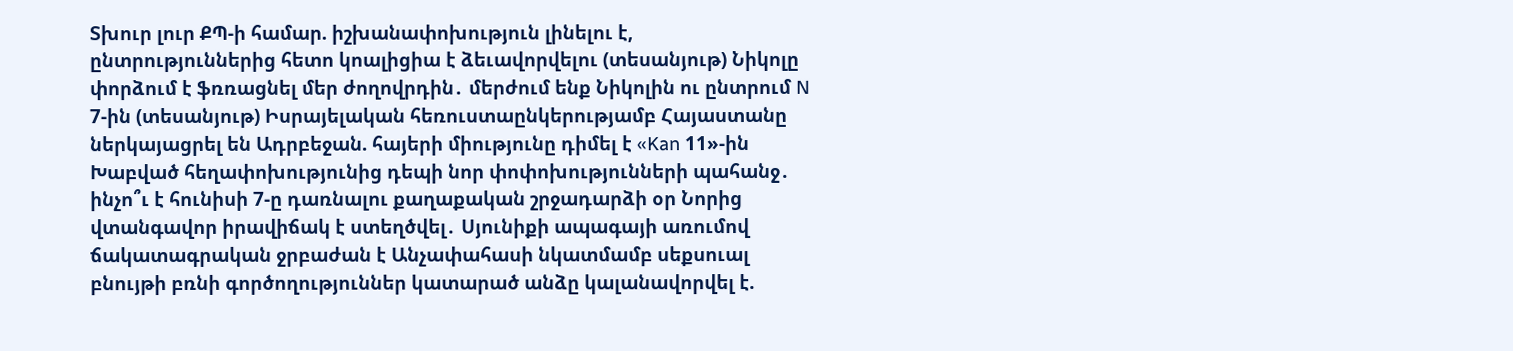Տխուր լուր ՔՊ-ի համար. իշխանափոխություն լինելու է, ընտրություններից հետո կոալիցիա է ձեւավորվելու (տեսանյութ) Նիկոլը փորձում է ֆռռացնել մեր ժողովրդին․ մերժում ենք Նիկոլին ու ընտրում N 7-ին (տեսանյութ) Իսրայելական հեռուստաընկերությամբ Հայաստանը ներկայացրել են Ադրբեջան. հայերի միությունը դիմել է «Kan 11»-ին Խաբված հեղափոխությունից դեպի նոր փոփոխությունների պահանջ․ ինչո՞ւ է հունիսի 7-ը դառնալու քաղաքական շրջադարձի օր Նորից վտանգավոր իրավիճակ է ստեղծվել․ Սյունիքի ապագայի առումով ճակատագրական ջրբաժան է Անչափահասի նկատմամբ սեքսուալ բնույթի բռնի գործողություններ կատարած անձը կալանավորվել է.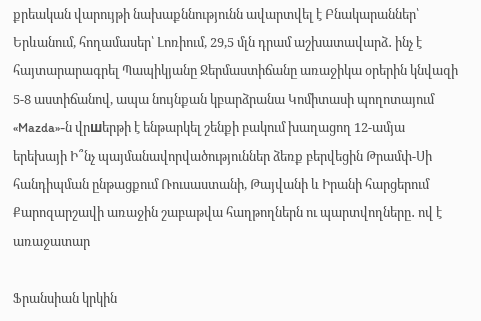քրեական վարույթի նախաքննությունն ավարտվել է Բնակարաններ՝ Երևանում, հողամասեր՝ Լոռիում, 29,5 մլն դրամ աշխատավարձ․ ինչ է հայտարարագրել Պապիկյանը Ջերմաստիճանը առաջիկա օրերին կնվազի 5-8 աստիճանով, ապա նույնքան կբարձրանա Կոմիտասի պողոտայում «Mazda»-ն վրшերթի է ենթարկել շենքի բակում խաղացող 12-ամյա երեխայի Ի՞նչ պայմանավորվածություններ ձեռք բերվեցին Թրամփ-Սի հանդիպման ընթացքում Ռուսաստանի, Թայվանի և Իրանի հարցերում Քարոզարշավի առաջին շաբաթվա հաղթողներն ու պարտվողները․ ով է առաջատար

Ֆրանսիան կրկին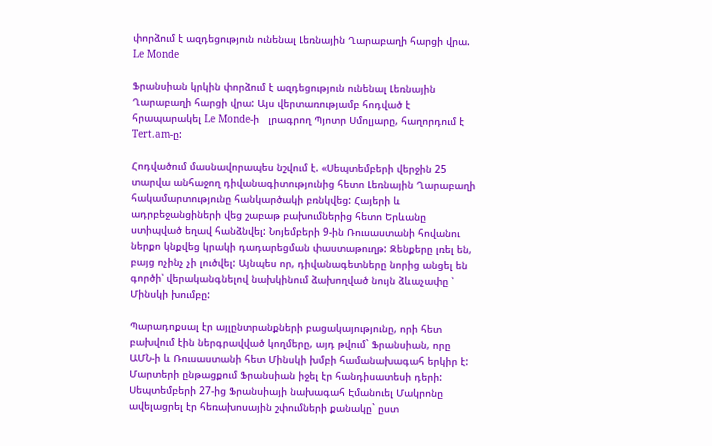փորձում է ազդեցություն ունենալ Լեռնային Ղարաբաղի հարցի վրա. Le Monde

Ֆրանսիան կրկին փորձում է ազդեցություն ունենալ Լեռնային Ղարաբաղի հարցի վրա: Այս վերտառությամբ հոդված է հրապարակել Le Monde-ի   լրագրող Պյոտր Սմոլյարը, հաղորդում է Tert.am-ը:

Հոդվածում մասնավորապես նշվում է. «Սեպտեմբերի վերջին 25 տարվա անհաջող դիվանագիտությունից հետո Լեռնային Ղարաբաղի հակամարտությունը հանկարծակի բռնկվեց: Հայերի և ադրբեջանցիների վեց շաբաթ բախումներից հետո Երևանը ստիպված եղավ հանձնվել: Նոյեմբերի 9-ին Ռուսաստանի հովանու ներքո կնքվեց կրակի դադարեցման փաստաթուղթ: Զենքերը լռել են, բայց ոչինչ չի լուծվել: Այնպես որ, դիվանագետները նորից անցել են գործի՝ վերականգնելով նախկինում ձախողված նույն ձևաչափը ՝ Մինսկի խումբը:

Պարադոքսալ էր այլընտրանքների բացակայությունը, որի հետ բախվում էին ներգրավված կողմերը, այդ թվում` Ֆրանսիան, որը ԱՄՆ-ի և Ռուսաստանի հետ Մինսկի խմբի համանախագահ երկիր է: Մարտերի ընթացքում Ֆրանսիան իջել էր հանդիսատեսի դերի: Սեպտեմբերի 27-ից Ֆրանսիայի նախագահ Էմանուել Մակրոնը ավելացրել էր հեռախոսային շփումների քանակը` ըստ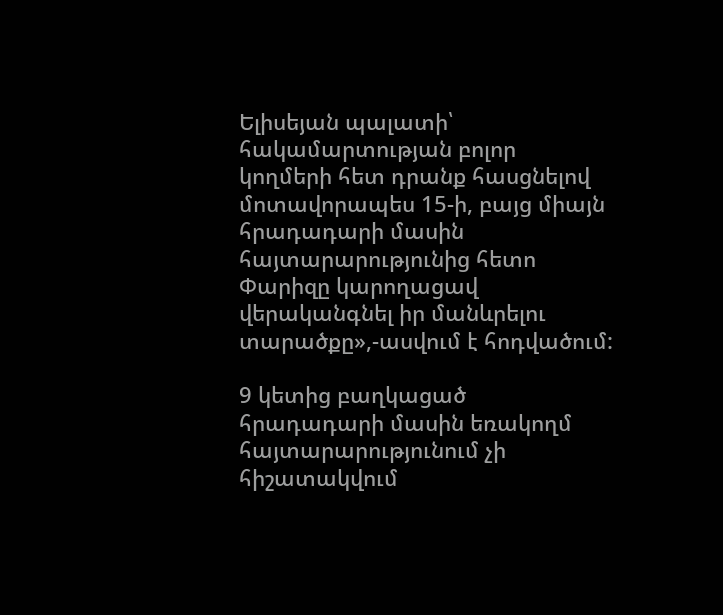Ելիսեյան պալատի՝ հակամարտության բոլոր կողմերի հետ դրանք հասցնելով մոտավորապես 15-ի, բայց միայն հրադադարի մասին հայտարարությունից հետո Փարիզը կարողացավ վերականգնել իր մանևրելու տարածքը»,-ասվում է հոդվածում:

9 կետից բաղկացած հրադադարի մասին եռակողմ հայտարարությունում չի հիշատակվում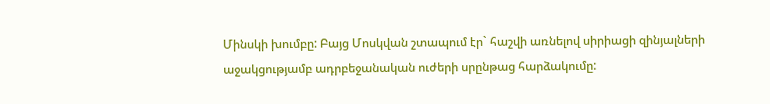Մինսկի խումբը: Բայց Մոսկվան շտապում էր` հաշվի առնելով սիրիացի զինյալների աջակցությամբ ադրբեջանական ուժերի սրընթաց հարձակումը: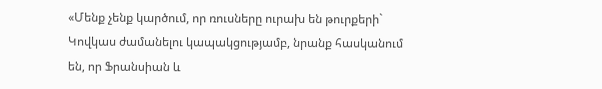«Մենք չենք կարծում, որ ռուսները ուրախ են թուրքերի` Կովկաս ժամանելու կապակցությամբ, նրանք հասկանում են, որ Ֆրանսիան և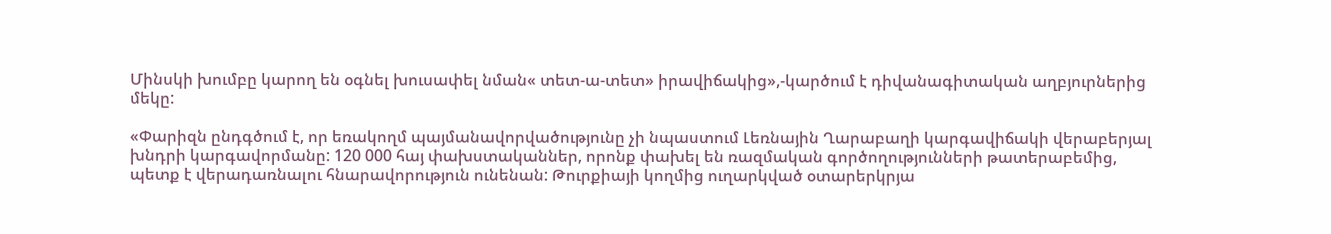Մինսկի խումբը կարող են օգնել խուսափել նման« տետ-ա-տետ» իրավիճակից»,-կարծում է դիվանագիտական աղբյուրներից մեկը:

«Փարիզն ընդգծում է, որ եռակողմ պայմանավորվածությունը չի նպաստում Լեռնային Ղարաբաղի կարգավիճակի վերաբերյալ  խնդրի կարգավորմանը: 120 000 հայ փախստականներ, որոնք փախել են ռազմական գործողությունների թատերաբեմից,  պետք է վերադառնալու հնարավորություն ունենան: Թուրքիայի կողմից ուղարկված օտարերկրյա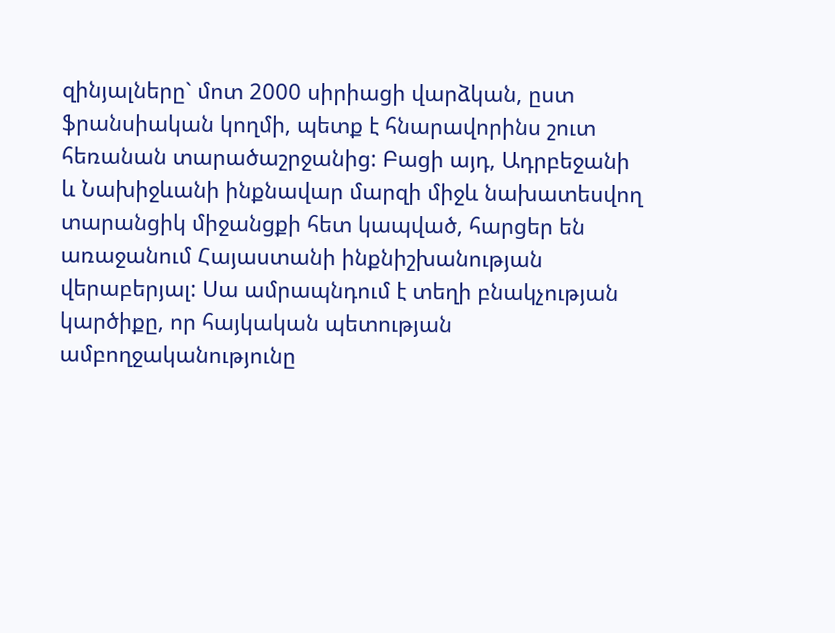զինյալները` մոտ 2000 սիրիացի վարձկան, ըստ ֆրանսիական կողմի, պետք է հնարավորինս շուտ հեռանան տարածաշրջանից: Բացի այդ, Ադրբեջանի և Նախիջևանի ինքնավար մարզի միջև նախատեսվող տարանցիկ միջանցքի հետ կապված, հարցեր են առաջանում Հայաստանի ինքնիշխանության վերաբերյալ: Սա ամրապնդում է տեղի բնակչության կարծիքը, որ հայկական պետության ամբողջականությունը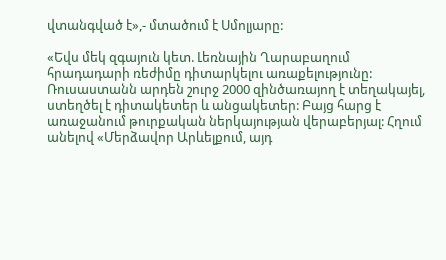վտանգված է»,- մտածում է Սմոլյարը:

«Եվս մեկ զգայուն կետ. Լեռնային Ղարաբաղում հրադադարի ռեժիմը դիտարկելու առաքելությունը: Ռուսաստանն արդեն շուրջ 2000 զինծառայող է տեղակայել, ստեղծել է դիտակետեր և անցակետեր: Բայց հարց է առաջանում թուրքական ներկայության վերաբերյալ: Հղում անելով «Մերձավոր Արևելքում, այդ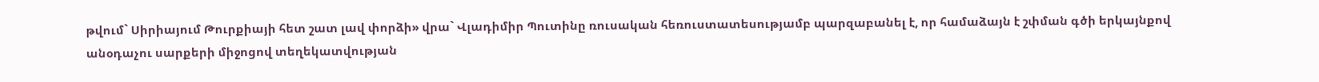թվում` Սիրիայում Թուրքիայի հետ շատ լավ փորձի» վրա` Վլադիմիր Պուտինը ռուսական հեռուստատեսությամբ պարզաբանել է, որ համաձայն է շփման գծի երկայնքով անօդաչու սարքերի միջոցով տեղեկատվության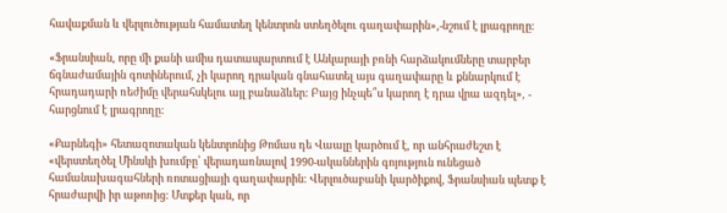հավաքման և վերլուծության համատեղ կենտրոն ստեղծելու գաղափարին»,-նշում է լրագրողը:

«Ֆրանսիան, որը մի քանի ամիս դատապարտում է Անկարայի բռնի հարձակումները տարբեր ճգնաժամային գոտիներում, չի կարող դրական գնահատել այս գաղափարը և քննարկում է հրադադարի ռեժիմը վերահսկելու այլ բանաձևեր: Բայց ինչպե՞ս կարող է դրա վրա ազդել», - հարցնում է լրագրողը:

«Քարնեգի» հետազոտական կենտրոնից Թոմաս դե Վաալը կարծում է, որ անհրաժեշտ է «վերստեղծել Մինսկի խումբը՝ վերադառնալով 1990-ականներին գոյություն ունեցած համանախագահների ռոտացիայի գաղափարին: Վերլուծաբանի կարծիքով, Ֆրանսիան պետք է հրաժարվի իր աթոռից: Մտքեր կան, որ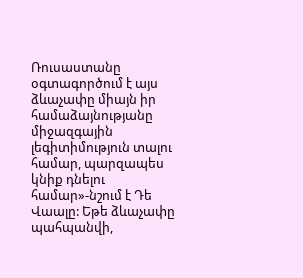Ռուսաստանը օգտագործում է այս ձևաչափը միայն իր համաձայնությանը միջազգային լեգիտիմություն տալու համար, պարզապես կնիք դնելու համար»-նշում է Դե Վաալը: Եթե ձևաչափը պահպանվի,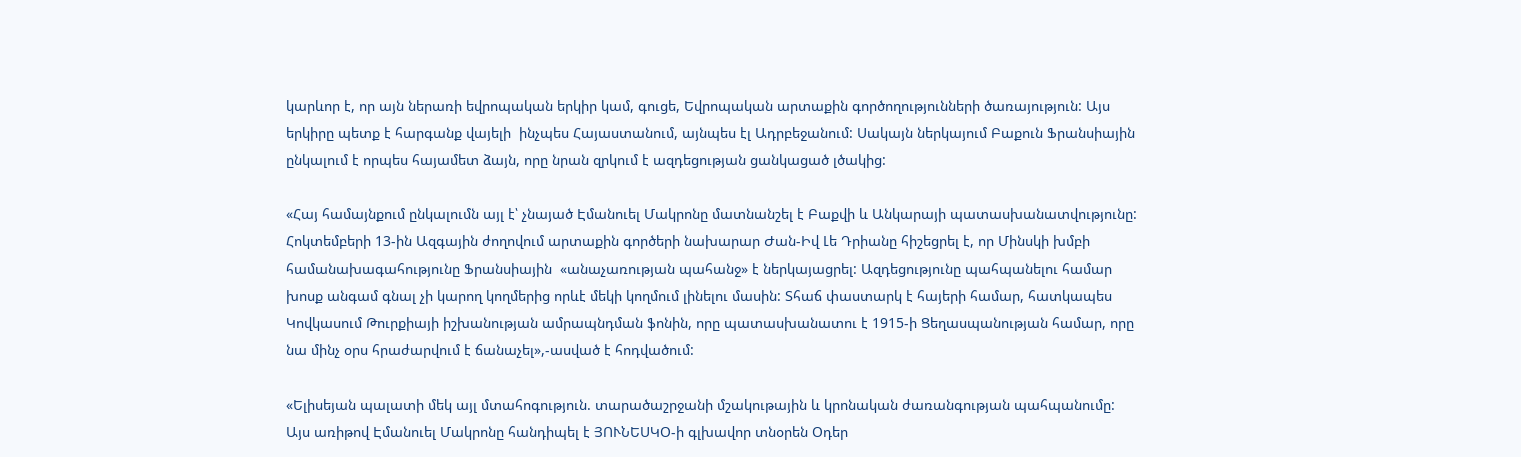կարևոր է, որ այն ներառի եվրոպական երկիր կամ, գուցե, Եվրոպական արտաքին գործողությունների ծառայություն: Այս երկիրը պետք է հարգանք վայելի  ինչպես Հայաստանում, այնպես էլ Ադրբեջանում: Սակայն ներկայում Բաքուն Ֆրանսիային ընկալում է որպես հայամետ ձայն, որը նրան զրկում է ազդեցության ցանկացած լծակից:

«Հայ համայնքում ընկալումն այլ է՝ չնայած Էմանուել Մակրոնը մատնանշել է Բաքվի և Անկարայի պատասխանատվությունը: Հոկտեմբերի 13-ին Ազգային ժողովում արտաքին գործերի նախարար Ժան-Իվ Լե Դրիանը հիշեցրել է, որ Մինսկի խմբի համանախագահությունը Ֆրանսիային  «անաչառության պահանջ» է ներկայացրել: Ազդեցությունը պահպանելու համար խոսք անգամ գնալ չի կարող կողմերից որևէ մեկի կողմում լինելու մասին: Տհաճ փաստարկ է հայերի համար, հատկապես Կովկասում Թուրքիայի իշխանության ամրապնդման ֆոնին, որը պատասխանատու է 1915-ի Ցեղասպանության համար, որը նա մինչ օրս հրաժարվում է ճանաչել»,-ասված է հոդվածում:

«Ելիսեյան պալատի մեկ այլ մտահոգություն. տարածաշրջանի մշակութային և կրոնական ժառանգության պահպանումը: Այս առիթով Էմանուել Մակրոնը հանդիպել է ՅՈՒՆԵՍԿՕ-ի գլխավոր տնօրեն Օդեր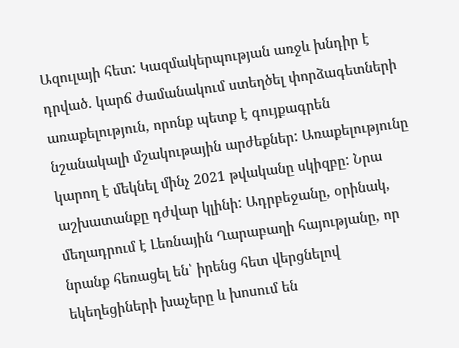Ազուլայի հետ: Կազմակերպության առջև խնդիր է դրված. կարճ ժամանակում ստեղծել փորձագետների առաքելություն, որոնք պետք է գույքագրեն նշանակալի մշակութային արժեքներ: Առաքելությունը կարող է մեկնել մինչ 2021 թվականը սկիզբը: Նրա աշխատանքը դժվար կլինի: Ադրբեջանը, օրինակ, մեղադրում է Լեռնային Ղարաբաղի հայությանը, որ նրանք հեռացել են՝ իրենց հետ վերցնելով եկեղեցիների խաչերը և խոսում են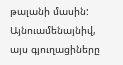թալանի մասին: Այնուամենայնիվ, այս գյուղացիները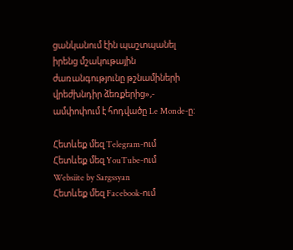ցանկանում էին պաշտպանել իրենց մշակութային ժառանգությունը թշնամիների վրեժխնդիր ձեռքերից»,- ամփոփում է հոդվածը Le Monde-ը:

Հետևեք մեզ Telegram-ում
Հետևեք մեզ YouTube-ում
Websiite by Sargssyan
Հետևեք մեզ Facebook-ում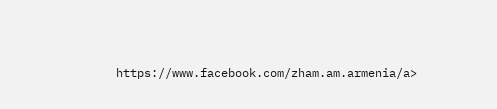https://www.facebook.com/zham.am.armenia/a>